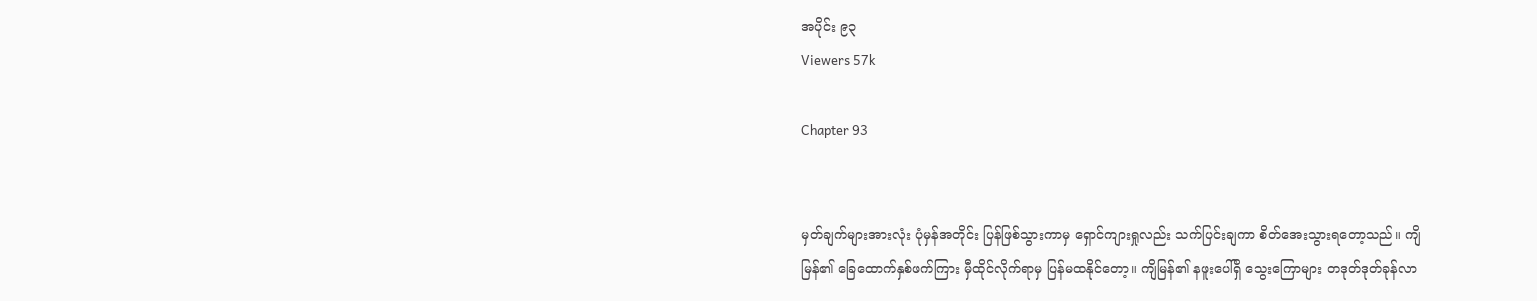အပိုင်း ၉၃
Viewers 57k

Chapter 93


မှတ်ချက်များအားလုံး ပုံမှန်အတိုင်း ပြန်ဖြစ်သွားကာမှ ရှောင်ကျားရှုလည်း သက်ပြင်းချကာ စိတ်အေးသွားရတော့သည်။ ကျိမြန်၏ ခြေထောက်နှစ်ဖက်ကြား မှီထိုင်လိုက်ရာမှ ပြန်မထနိုင်တော့။ ကျိမြန်၏ နဖူးပေါ်ရှိ သွေးကြောများ တဒုတ်ဒုတ်ခုန်လာ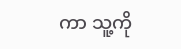ကာ သူ့ကို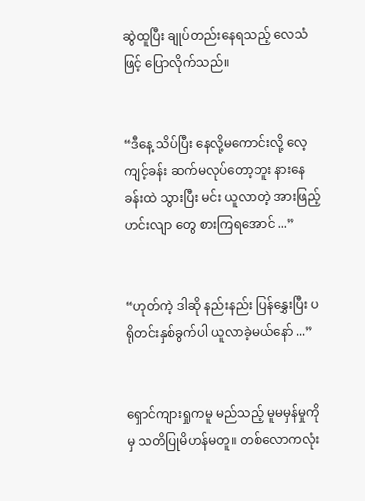ဆွဲထူပြီး ချုပ်တည်းနေရသည့် လေသံဖြင့် ပြောလိုက်သည်။


“ဒီနေ့ သိပ်ပြီး နေလို့မကောင်းလို့ လေ့ကျင့်ခန်း ဆက်မလုပ်တော့ဘူး နားနေခန်းထဲ သွားပြီး မင်း ယူလာတဲ့ အားဖြည့်ဟင်းလျာ တွေ စားကြရအောင် ...”


“ဟုတ်ကဲ့ ဒါဆို နည်းနည်း ပြန်နွှေးပြီး ပရိုတင်းနှစ်ခွက်ပါ ယူလာခဲ့မယ်နော် ...”


ရှောင်ကျားရှုကမူ မည်သည့် မူမမှန်မှုကိုမှ သတိပြုမိဟန်မတူ။ တစ်လောကလုံး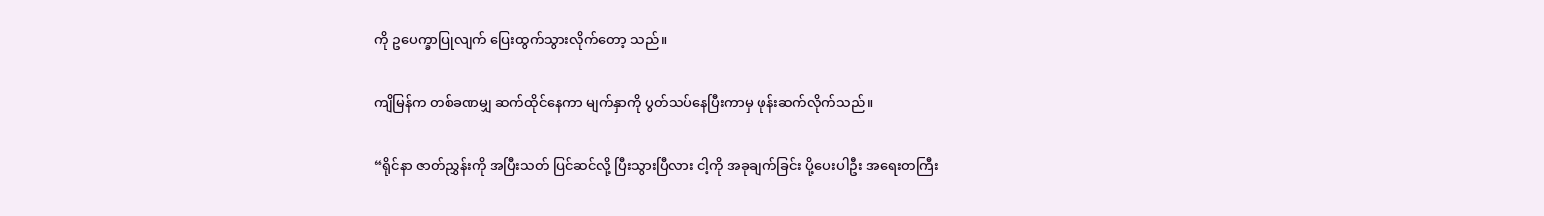ကို ဥပေက္ခာပြုလျက် ပြေးထွက်သွားလိုက်တော့ သည်။


ကျိမြန်က တစ်ခဏမျှ ဆက်ထိုင်နေကာ မျက်နှာကို ပွတ်သပ်နေပြီးကာမှ ဖုန်းဆက်လိုက်သည်။


“ရိုင်နာ ဇာတ်ညွှန်းကို အပြီးသတ် ပြင်ဆင်လို့ ပြီးသွားပြီလား ငါ့ကို အခုချက်ခြင်း ပို့ပေးပါဦး အရေးတကြီး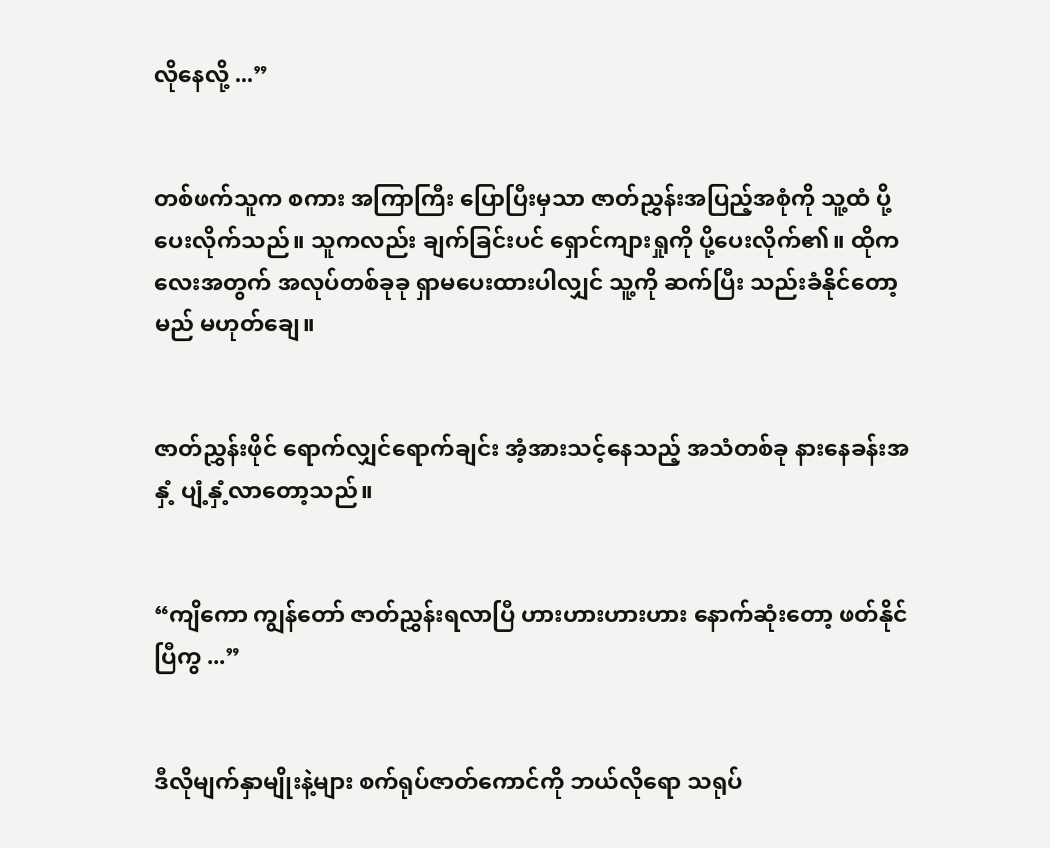လိုနေလို့ ...”


တစ်ဖက်သူက စကား အကြာကြီး ပြောပြီးမှသာ ဇာတ်ညွှန်းအပြည့်အစုံကို သူ့ထံ ပို့ပေးလိုက်သည်။ သူကလည်း ချက်ခြင်းပင် ရှောင်ကျားရှုကို ပို့ပေးလိုက်၏။ ထိုကလေးအတွက် အလုပ်တစ်ခုခု ရှာမပေးထားပါလျှင် သူ့ကို ဆက်ပြီး သည်းခံနိုင်တော့မည် မဟုတ်ချေ။


ဇာတ်ညွှန်းဖိုင် ရောက်လျှင်ရောက်ချင်း အံ့အားသင့်နေသည့် အသံတစ်ခု နားနေခန်းအနှံ့ ပျံ့နှံ့လာတော့သည်။


“ကျိကော ကျွန်တော် ဇာတ်ညွှန်းရလာပြီ ဟားဟားဟားဟား နောက်ဆုံးတော့ ဖတ်နိုင်ပြီကွ ...”


ဒီလိုမျက်နှာမျိုးနဲ့များ စက်ရုပ်ဇာတ်ကောင်ကို ဘယ်လိုရော သရုပ်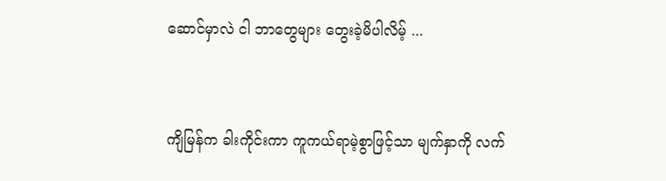ဆောင်မှာလဲ ငါ ဘာတွေများ တွေးခဲ့မိပါလိမ့် ...


ကျိမြန်က ခါးကိုင်းကာ ကူကယ်ရာမဲ့စွာဖြင့်သာ မျက်နှာကို လက်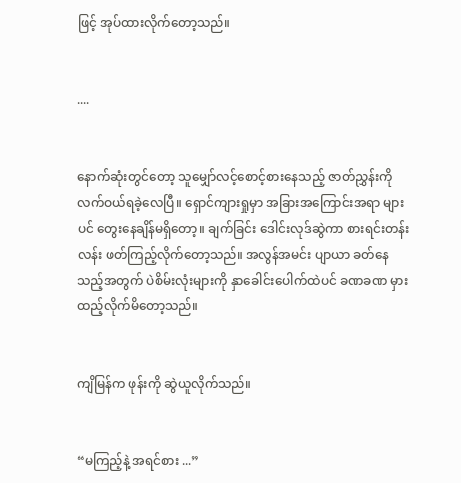ဖြင့် အုပ်ထားလိုက်တော့သည်။


....


နောက်ဆုံးတွင်တော့ သူမျှော်လင့်စောင့်စားနေသည့် ဇာတ်ညွှန်းကို လက်ဝယ်ရခဲ့လေပြီ။ ရှောင်ကျားရှုမှာ အခြားအကြောင်းအရာ များပင် တွေးနေချိန်မရှိတော့။ ချက်ခြင်း ဒေါင်းလုဒ်ဆွဲကာ စားရင်းတန်းလန်း ဖတ်ကြည့်လိုက်တော့သည်။ အလွန်အမင်း ပျာယာ ခတ်နေသည့်အတွက် ပဲစိမ်းလုံးများကို နှာခေါင်းပေါက်ထဲပင် ခဏခဏ မှားထည့်လိုက်မိတော့သည်။


ကျိမြန်က ဖုန်းကို ဆွဲယူလိုက်သည်။


“မကြည့်နဲ့ အရင်စား ...”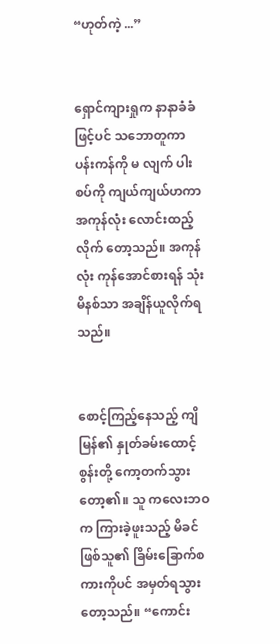“ဟုတ်ကဲ့ ...”


ရှောင်ကျားရှုက နာနာခံခံဖြင့်ပင် သဘောတူကာ ပန်းကန်ကို မ လျက် ပါးစပ်ကို ကျယ်ကျယ်ဟကာ အကုန်လုံး လောင်းထည့်လိုက် တော့သည်။ အကုန်လုံး ကုန်အောင်စားရန် သုံးမိနစ်သာ အချိန်ယူလိုက်ရသည်။


စောင့်ကြည့်နေသည့် ကျိမြန်၏ နှုတ်ခမ်းထောင့်စွန်းတို့ ကော့တက်သွားတော့၏။ သူ ကလေးဘဝက ကြားခဲ့ဖူးသည့် မိခင်ဖြစ်သူ၏ ခြိမ်းခြောက်စကားကိုပင် အမှတ်ရသွားတော့သည်။ “ကောင်း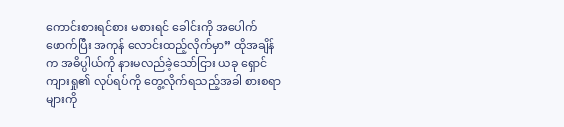ကောင်းစားရင်စား မစားရင် ခေါင်းကို အပေါက်ဖောက်ပြီး အကုန် လောင်းထည့်လိုက်မှာ” ထိုအချိန်က အဓိပ္ပါယ်ကို နားမလည်ခဲ့သော်ငြား ယခု ရှောင်ကျားရှု၏ လုပ်ရပ်ကို တွေ့လိုက်ရသည့်အခါ စားစရာများကို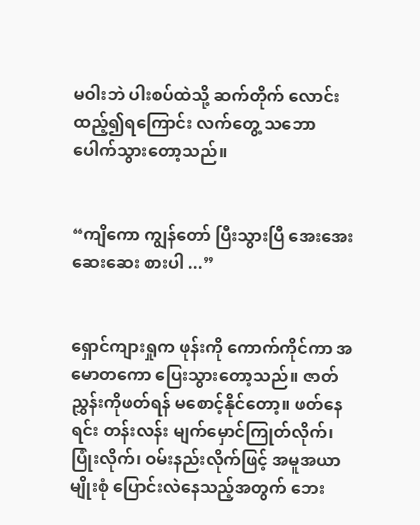မဝါးဘဲ ပါးစပ်ထဲသို့ ဆက်တိုက် လောင်းထည့်၍ရကြောင်း လက်တွေ့ သဘောပေါက်သွားတော့သည်။


“ကျိကော ကျွန်တော် ပြီးသွားပြီ အေးအေးဆေးဆေး စားပါ ...”


ရှောင်ကျားရှုက ဖုန်းကို ကောက်ကိုင်ကာ အမောတကော ပြေးသွားတော့သည်။ ဇာတ်ညွှန်းကိုဖတ်ရန် မစောင့်နိုင်တော့။ ဖတ်နေရင်း တန်းလန်း မျက်မှောင်ကြုတ်လိုက်၊ ပြုံးလိုက်၊ ဝမ်းနည်းလိုက်ဖြင့် အမူအယာမျိုးစုံ ပြောင်းလဲနေသည့်အတွက် ဘေး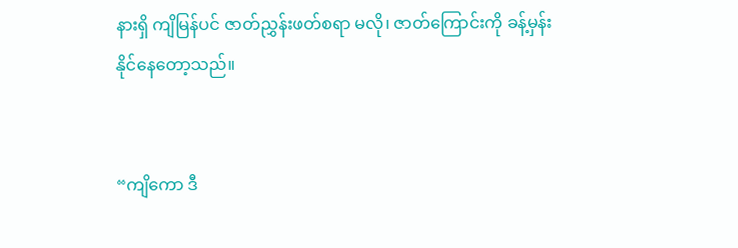နားရှိ ကျိမြန်ပင် ဇာတ်ညွှန်းဖတ်စရာ မလို၊ ဇာတ်ကြောင်းကို ခန့်မှန်းနိုင်နေတော့သည်။


“ကျိကော ဒီ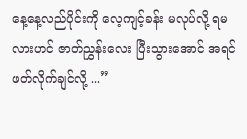နေ့နေ့လည်ပိုင်းကို လေ့ကျင့်ခန်း မလုပ်လို့ ရမလားဟင် ဇာတ်ညွှန်းလေး ပြီးသွားအောင် အရင်ဖတ်လိုက်ချင်လို့ ...”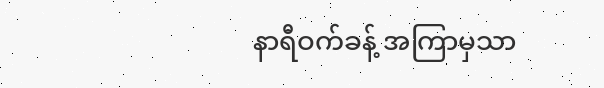နာရီဝက်ခန့် အကြာမှသာ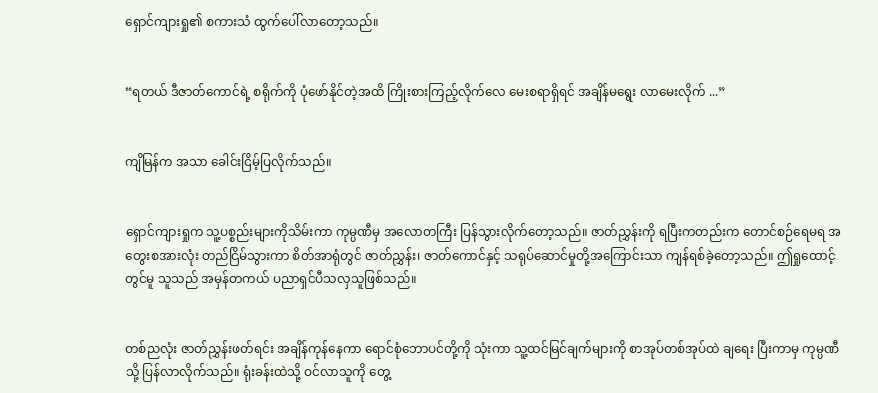ရှောင်ကျားရှု၏ စကားသံ ထွက်ပေါ်လာတော့သည်။


“ရတယ် ဒီဇာတ်ကောင်ရဲ့ စရိုက်ကို ပုံဖော်နိုင်တဲ့အထိ ကြိုးစားကြည့်လိုက်လေ မေးစရာရှိရင် အချိန်မရွေး လာမေးလိုက် ...”


ကျိမြန်က အသာ ခေါင်းငြိမ့်ပြလိုက်သည်။


ရှောင်ကျားရှုက သူ့ပစ္စည်းများကိုသိမ်းကာ ကုမ္ပဏီမှ အလောတကြီး ပြန်သွားလိုက်တော့သည်။ ဇာတ်ညွှန်းကို ရပြီးကတည်းက တောင်စဉ်ရေမရ အတွေးစအားလုံး တည်ငြိမ်သွားကာ စိတ်အာရုံတွင် ဇာတ်ညွှန်း၊ ဇာတ်ကောင်နှင့် သရုပ်ဆောင်မှုတို့အကြောင်းသာ ကျန်ရစ်ခဲ့တော့သည်။ ဤရှုထောင့်တွင်မူ သူသည် အမှန်တကယ် ပညာရှင်ပီသလှသူဖြစ်သည်။


တစ်ညလုံး ဇာတ်ညွှန်းဖတ်ရင်း အချိန်ကုန်နေကာ ရောင်စုံဘောပင်တို့ကို သုံးကာ သူ့ထင်မြင်ချက်များကို စာအုပ်တစ်အုပ်ထဲ ချရေး ပြီးကာမှ ကုမ္ပဏီသို့ ပြန်လာလိုက်သည်။ ရုံးခန်းထဲသို့ ဝင်လာသူကို တွေ့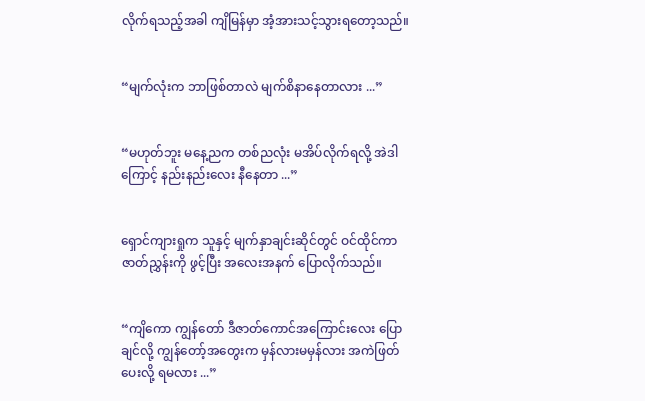လိုက်ရသည့်အခါ ကျိမြန်မှာ အံ့အားသင့်သွားရတော့သည်။


“မျက်လုံးက ဘာဖြစ်တာလဲ မျက်စိနာနေတာလား ...”


“မဟုတ်ဘူး မနေ့ညက တစ်ညလုံး မအိပ်လိုက်ရလို့ အဲဒါကြောင့် နည်းနည်းလေး နီနေတာ ...”


ရှောင်ကျားရှုက သူနှင့် မျက်နှာချင်းဆိုင်တွင် ဝင်ထိုင်ကာ ဇာတ်ညွှန်းကို ဖွင့်ပြီး အလေးအနက် ပြောလိုက်သည်။


“ကျိကော ကျွန်တော် ဒီဇာတ်ကောင်အကြောင်းလေး ပြောချင်လို့ ကျွန်တော့်အတွေးက မှန်လားမမှန်လား အကဲဖြတ်ပေးလို့ ရမလား ...”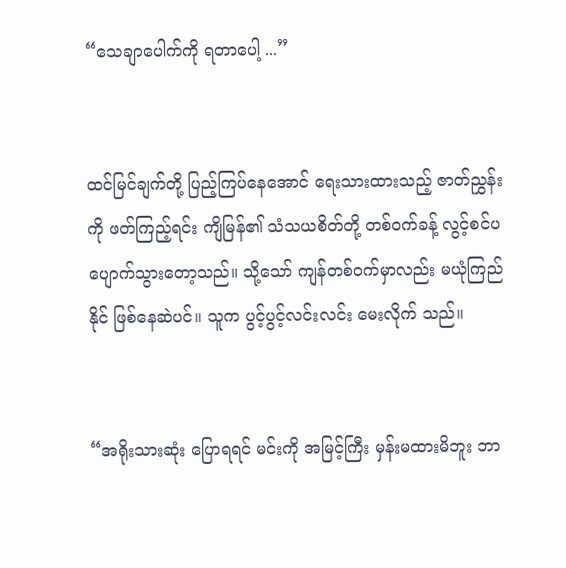“သေချာပေါက်ကို ရတာပေါ့ ...”


ထင်မြင်ချက်တို့ ပြည့်ကြပ်နေအောင် ရေးသားထားသည့် ဇာတ်ညွှန်းကို ဖတ်ကြည့်ရင်း ကျိမြန်၏ သံသယစိတ်တို့ တစ်ဝက်ခန့် လွင့်စင်ပပျောက်သွားတော့သည်။ သို့သော် ကျန်တစ်ဝက်မှာလည်း မယုံကြည်နိုင် ဖြစ်နေဆဲပင်။ သူက ပွင့်ပွင့်လင်းလင်း မေးလိုက် သည်။


“အရိုးသားဆုံး ပြောရရင် မင်းကို အမြင့်ကြီး မှန်းမထားမိဘူး ဘာ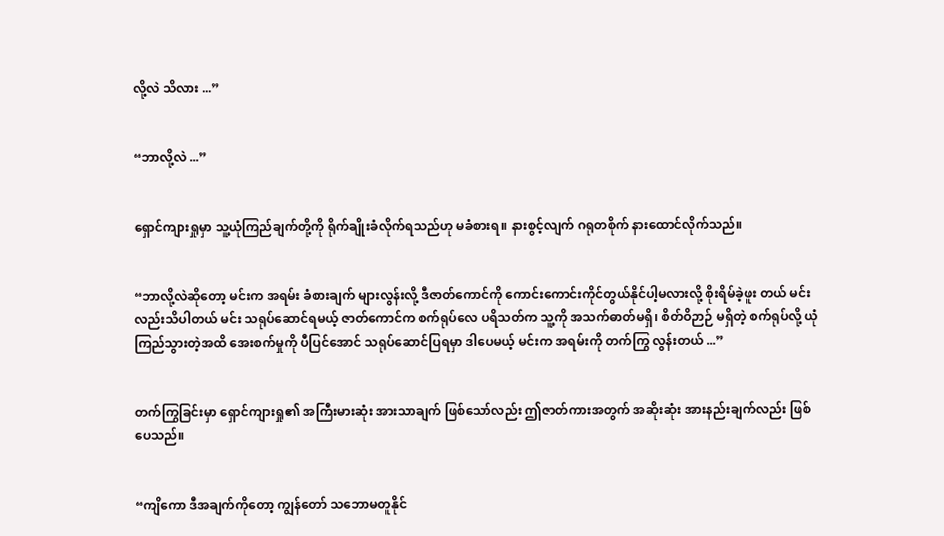လို့လဲ သိလား ...”


“ဘာလို့လဲ ...”


ရှောင်ကျားရှုမှာ သူ့ယုံကြည်ချက်တို့ကို ရိုက်ချိုးခံလိုက်ရသည်ဟု မခံစားရ။ နားစွင့်လျက် ဂရုတစိုက် နားထောင်လိုက်သည်။


“ဘာလို့လဲဆိုတော့ မင်းက အရမ်း ခံစားချက် များလွန်းလို့ ဒီဇာတ်ကောင်ကို ကောင်းကောင်းကိုင်တွယ်နိုင်ပါ့မလားလို့ စိုးရိမ်ခဲ့ဖူး တယ် မင်းလည်းသိပါတယ် မင်း သရုပ်ဆောင်ရမယ့် ဇာတ်ကောင်က စက်ရုပ်လေ ပရိသတ်က သူ့ကို အသက်ဓာတ်မရှိ၊ စိတ်ဝိဉာဉ် မရှိတဲ့ စက်ရုပ်လို့ ယုံကြည်သွားတဲ့အထိ အေးစက်မှုကို ပီပြင်အောင် သရုပ်ဆောင်ပြရမှာ ဒါပေမယ့် မင်းက အရမ်းကို တက်ကြွ လွန်းတယ် ...”


တက်ကြွခြင်းမှာ ရှောင်ကျားရှု၏ အကြီးမားဆုံး အားသာချက် ဖြစ်သော်လည်း ဤဇာတ်ကားအတွက် အဆိုးဆုံး အားနည်းချက်လည်း ဖြစ်ပေသည်။


“ကျိကော ဒီအချက်ကိုတော့ ကျွန်တော် သဘောမတူနိုင်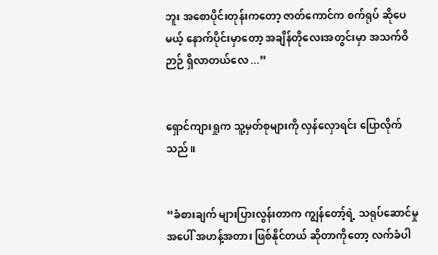ဘူး အစောပိုင်းတုန်းကတော့ ဇာတ်ကောင်က စက်ရုပ် ဆိုပေမယ့် နောက်ပိုင်းမှာတော့ အချိန်တိုလေးအတွင်းမှာ အသက်ဝိဉာဉ် ရှိလာတယ်လေ ...”


ရှောင်ကျားရှုက သူ့မှတ်စုများကို လှန်လှောရင်း ပြောလိုက်သည်။


“ခံစားချက် များပြားလွန်းတာက ကျွန်တော့်ရဲ့ သရုပ်ဆောင်မှုအပေါ် အဟန့်အတား ဖြစ်နိုင်တယ် ဆိုတာကိုတော့ လက်ခံပါ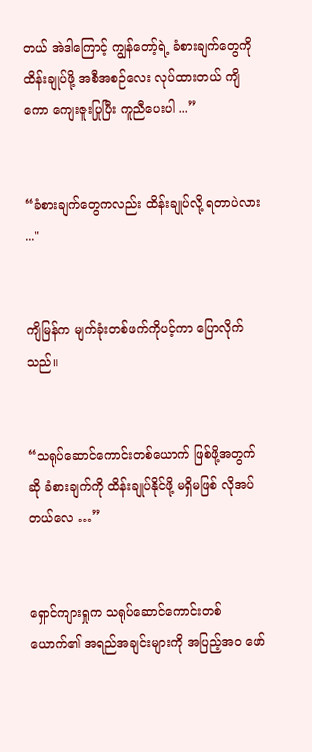တယ် အဲဒါကြောင့် ကျွန်တော့်ရဲ့ ခံစားချက်တွေကို ထိန်းချုပ်ဖို့ အစီအစဉ်လေး လုပ်ထားတယ် ကျိကော ကျေးဇူးပြုပြီး ကူညီပေးပါ ...”


“ခံစားချက်တွေကလည်း ထိန်းချုပ်လို့ ရတာပဲလား ..."


ကျိမြန်က မျက်ခုံးတစ်ဖက်ကိုပင့်ကာ ပြောလိုက်သည်။


“သရုပ်ဆောင်ကောင်းတစ်ယောက် ဖြစ်ဖို့အတွက်ဆို ခံစားချက်ကို ထိန်းချုပ်နိုင်ဖို့ မရှိမဖြစ် လိုအပ်တယ်လေ …”


ရှောင်ကျားရှုက သရုပ်ဆောင်ကောင်းတစ်ယောက်၏ အရည်အချင်းများကို အပြည့်အဝ ဖော်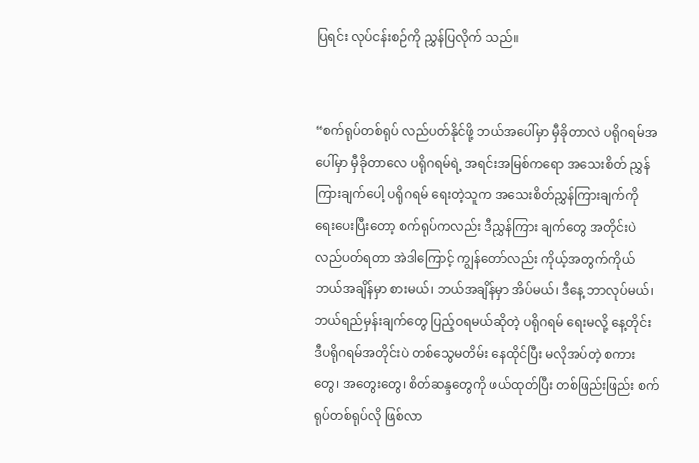ပြရင်း လုပ်ငန်းစဉ်ကို ညွှန်ပြလိုက် သည်။


“စက်ရုပ်တစ်ရုပ် လည်ပတ်နိုင်ဖို့ ဘယ်အပေါ်မှာ မှီခိုတာလဲ ပရိုဂရမ်အပေါ်မှာ မှီခိုတာလေ ပရိုဂရမ်ရဲ့ အရင်းအမြစ်ကရော အသေးစိတ် ညွှန်ကြားချက်ပေါ့ ပရိုဂရမ် ရေးတဲ့သူက အသေးစိတ်ညွှန်ကြားချက်ကို ရေးပေးပြီးတော့ စက်ရုပ်ကလည်း ဒီညွှန်ကြား ချက်တွေ အတိုင်းပဲ လည်ပတ်ရတာ အဲဒါကြောင့် ကျွန်တော်လည်း ကိုယ့်အတွက်ကိုယ် ဘယ်အချိန်မှာ စားမယ်၊ ဘယ်အချိန်မှာ အိပ်မယ်၊ ဒီနေ့ ဘာလုပ်မယ်၊ ဘယ်ရည်မှန်းချက်တွေ ပြည့်ဝရမယ်ဆိုတဲ့ ပရိုဂရမ် ရေးမလို့ နေ့တိုင်း ဒီပရိုဂရမ်အတိုင်းပဲ တစ်သွေမတိမ်း နေထိုင်ပြီး မလိုအပ်တဲ့ စကားတွေ၊ အတွေးတွေ၊ စိတ်ဆန္ဒတွေကို ဖယ်ထုတ်ပြီး တစ်ဖြည်းဖြည်း စက်ရုပ်တစ်ရုပ်လို ဖြစ်လာ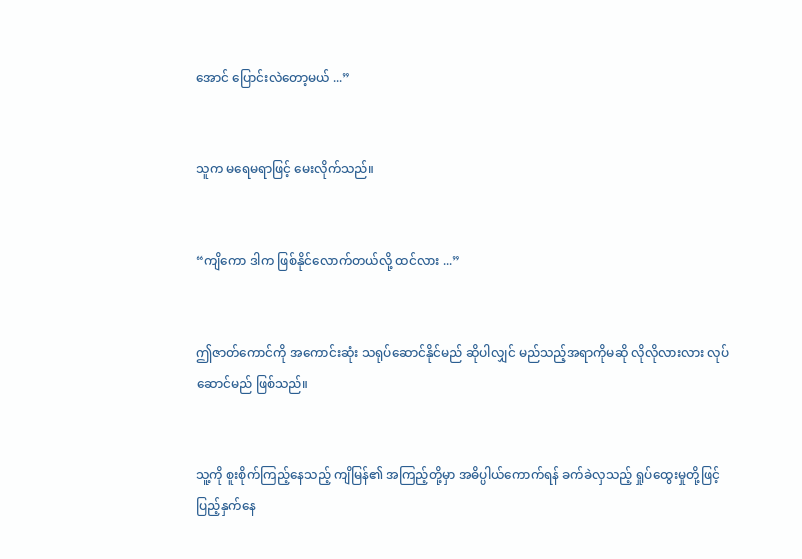အောင် ပြောင်းလဲတော့မယ် ...”


သူက မရေမရာဖြင့် မေးလိုက်သည်။


“ကျိကော ဒါက ဖြစ်နိုင်လောက်တယ်လို့ ထင်လား ...”


ဤဇာတ်ကောင်ကို အကောင်းဆုံး သရုပ်ဆောင်နိုင်မည် ဆိုပါလျှင် မည်သည့်အရာကိုမဆို လိုလိုလားလား လုပ်ဆောင်မည် ဖြစ်သည်။


သူ့ကို စူးစိုက်ကြည့်နေသည့် ကျိမြန်၏ အကြည့်တို့မှာ အဓိပ္ပါယ်ကောက်ရန် ခက်ခဲလှသည့် ရှုပ်ထွေးမှုတို့ဖြင့် ပြည့်နှက်နေ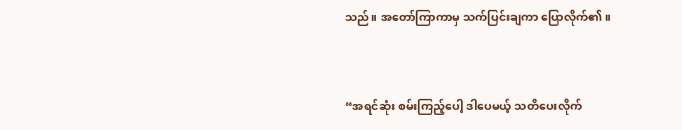သည်။ အတော်ကြာကာမှ သက်ပြင်းချကာ ပြောလိုက်၏။


“အရင်ဆုံး စမ်းကြည့်ပေါ့ ဒါပေမယ့် သတိပေးလိုက်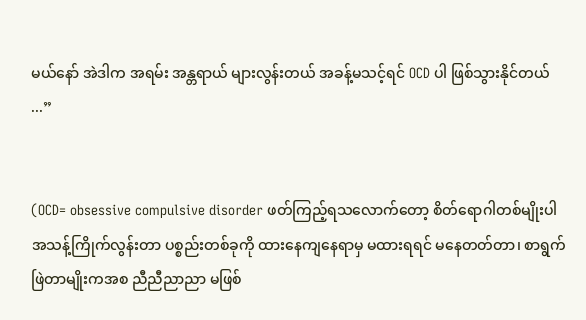မယ်နော် အဲဒါက အရမ်း အန္တရာယ် များလွန်းတယ် အခန့်မသင့်ရင် OCD ပါ ဖြစ်သွားနိုင်တယ် ...”


(OCD= obsessive compulsive disorder ဖတ်ကြည့်ရသလောက်တော့ စိတ်ရောဂါတစ်မျိုးပါ အသန့်ကြိုက်လွန်းတာ ပစ္စည်းတစ်ခုကို ထားနေကျနေရာမှ မထားရရင် မနေတတ်တာ၊ စာရွက်ဖြဲတာမျိုးကအစ ညီညီညာညာ မဖြစ်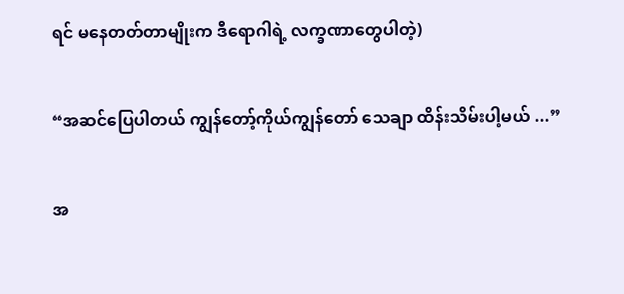ရင် မနေတတ်တာမျိုးက ဒီရောဂါရဲ့ လက္ခဏာတွေပါတဲ့)


“အဆင်ပြေပါတယ် ကျွန်တော့်ကိုယ်ကျွန်တော် သေချာ ထိန်းသိမ်းပါ့မယ် ...”


အ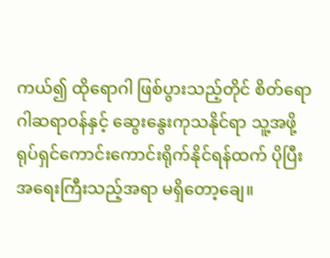ကယ်၍ ထိုရောဂါ ဖြစ်ပွားသည့်တိုင် စိတ်ရောဂါဆရာဝန်နှင့် ဆွေးနွေးကုသနိုင်ရာ သူ့အဖို့ ရုပ်ရှင်ကောင်းကောင်းရိုက်နိုင်ရန်ထက် ပိုပြီး အရေးကြီးသည့်အရာ မရှိတော့ချေ။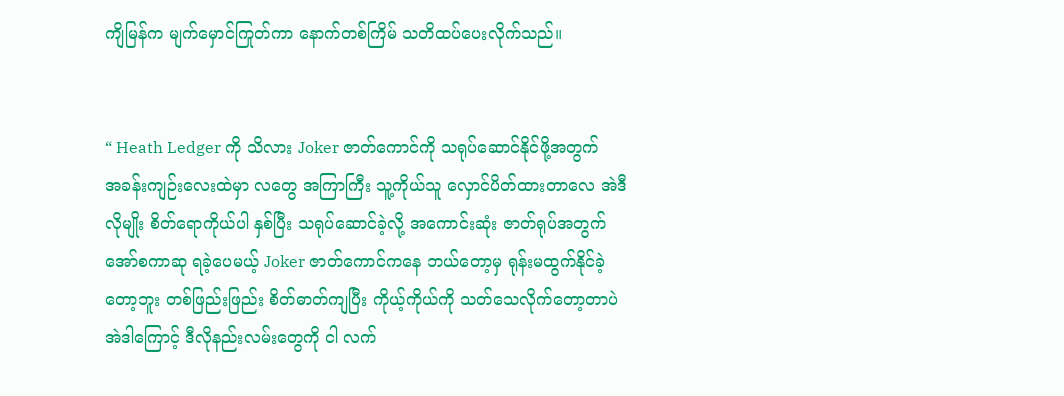ကျိမြန်က မျက်မှောင်ကြုတ်ကာ နောက်တစ်ကြိမ် သတိထပ်ပေးလိုက်သည်။


“ Heath Ledger ကို သိလား Joker ဇာတ်ကောင်ကို သရုပ်ဆောင်နိုင်ဖို့အတွက် အခန်းကျဉ်းလေးထဲမှာ လတွေ အကြာကြီး သူ့ကိုယ်သူ လှောင်ပိတ်ထားတာလေ အဲဒီလိုမျိုး စိတ်ရောကိုယ်ပါ နှစ်ပြီး သရုပ်ဆောင်ခဲ့လို့ အကောင်းဆုံး ဇာတ်ရုပ်အတွက် အော်စကာဆု ရခဲ့ပေမယ့် Joker ဇာတ်ကောင်ကနေ ဘယ်‌တော့မှ ရုန်းမထွက်နိုင်ခဲ့တော့ဘူး တစ်ဖြည်းဖြည်း စိတ်ဓာတ်ကျပြီး ကိုယ့်ကိုယ်ကို သတ်သေလိုက်တော့တာပဲ အဲဒါကြောင့် ဒီလိုနည်းလမ်းတွေကို ငါ လက်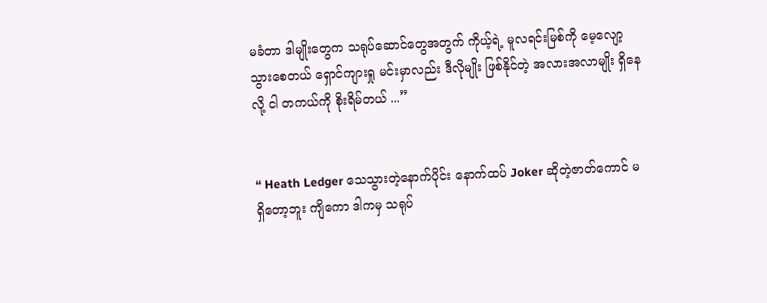မခံတာ ဒါမျိုးတွေက သရုပ်ဆောင်တွေအတွက် ကိုယ့်ရဲ့ မူလရင်းမြစ်ကို မေ့လျော့သွားစေတယ် ရှောင်ကျားရှု မင်းမှာလည်း ဒီလိုမျိုး ဖြစ်နိုင်တဲ့ အလားအလာမျိုး ရှိနေလို့ ငါ တကယ်ကို စိုးရိမ်တယ် ...”


“ Heath Ledger သေသွားတဲ့နောက်ပိုင်း နောက်ထပ် Joker ဆိုတဲ့ဇာတ်ကောင် မရှိ‌တော့ဘူး ကျိကော ဒါကမှ သရုပ်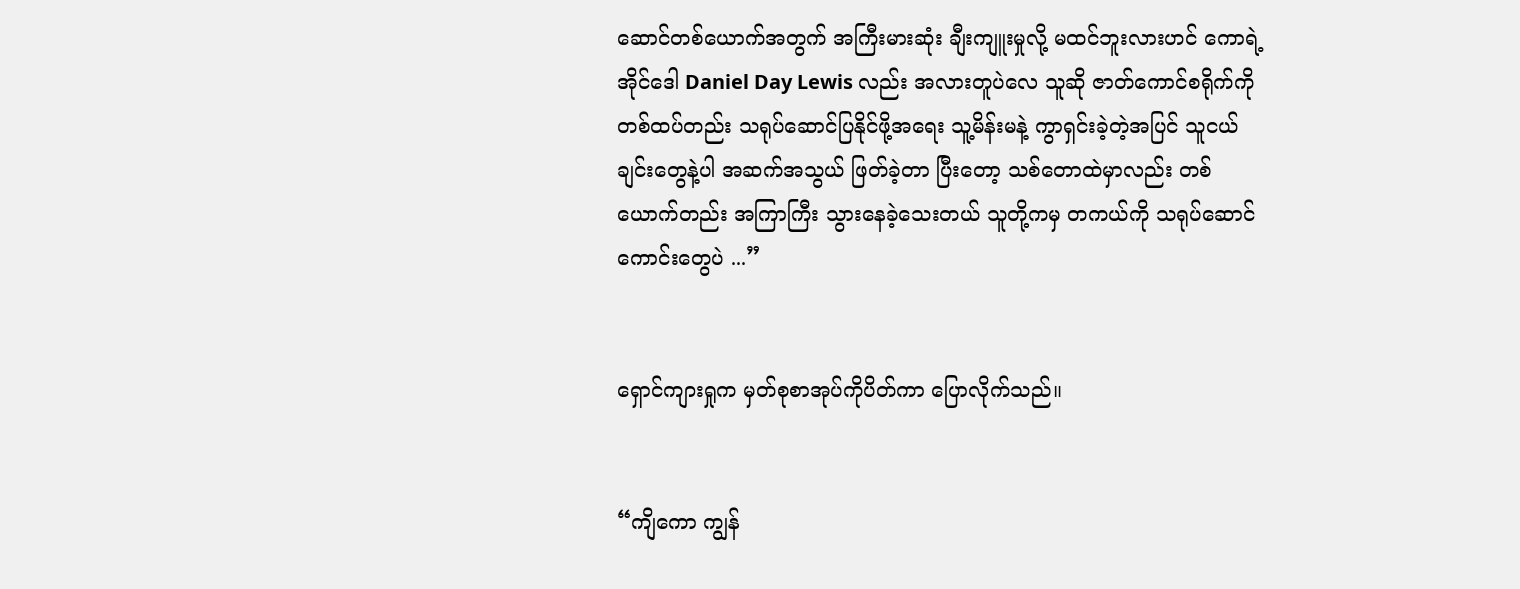ဆောင်တစ်ယောက်အတွက် အကြီးမားဆုံး ချီးကျူးမှုလို့ မထင်ဘူးလားဟင် ကောရဲ့အိုင်ဒေါ Daniel Day Lewis လည်း အလားတူပဲလေ သူဆို ဇာတ်ကောင်စရိုက်ကို တစ်ထပ်တည်း သရုပ်ဆောင်ပြနိုင်ဖို့အရေး သူ့မိန်းမနဲ့ ကွာရှင်းခဲ့တဲ့အပြင် သူငယ်ချင်းတွေနဲ့ပါ အဆက်အသွယ် ဖြတ်ခဲ့တာ ပြီးတော့ သစ်တောထဲမှာလည်း တစ်ယောက်တည်း အကြာကြီး သွားနေခဲ့သေးတယ် သူတို့ကမှ တကယ်ကို သရုပ်ဆောင်ကောင်းတွေပဲ ...”


ရှောင်ကျားရှုက မှတ်စုစာအုပ်ကိုပိတ်ကာ ပြောလိုက်သည်။


“ကျိကော ကျွန်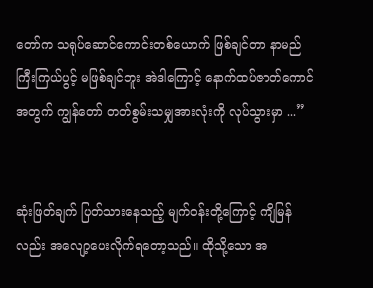တော်က သရုပ်ဆောင်ကောင်းတစ်ယောက် ဖြစ်ချင်တာ နာမည်ကြီးကြယ်ပွင့် မဖြစ်ချင်ဘူး အဲဒါကြောင့် နောက်ထပ်ဇာတ်ကောင်အတွက် ကျွန်တော် တတ်စွမ်းသမျှအားလုံးကို လုပ်သွားမှာ ...”


ဆုံးဖြတ်ချက် ပြတ်သားနေသည့် မျက်ဝန်းတို့ကြောင့် ကျိမြန်လည်း အလျော့ပေးလိုက်ရတော့သည်။ ထိုသို့သော အ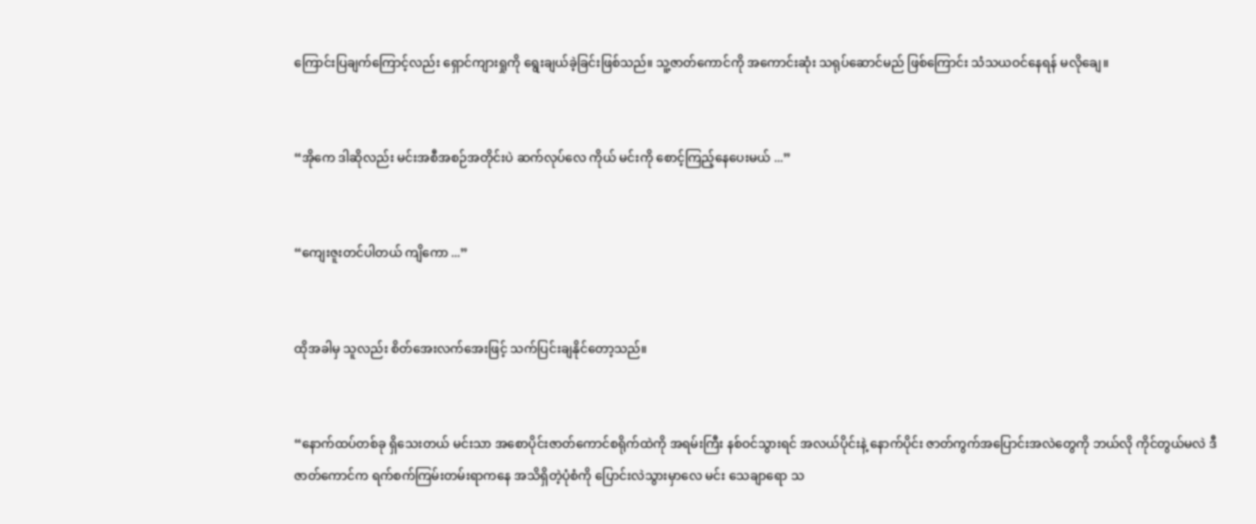ကြောင်းပြချက်ကြောင့်လည်း ‌‌ရှောင်ကျားရှုကို ‌‌ရွေးချယ်ခဲ့ခြင်းဖြစ်သည်။ သူ့ဇာတ်ကောင်ကို အကောင်းဆုံး သရုပ်ဆောင်မည် ဖြစ်ကြောင်း သံသယဝင်နေရန် မလိုချေ။


“အိုကေ ဒါဆိုလည်း မင်းအစီအစဉ်အတိုင်းပဲ ဆက်လုပ်လေ ကိုယ် မင်းကို စောင့်ကြည့်နေပေးမယ် ...”


“ကျေးဇူးတင်ပါတယ် ကျိကော ...”


ထိုအခါမှ သူလည်း စိတ်အေးလက်အေးဖြင့် သက်ပြင်းချနိုင်တော့သည်။


“နောက်ထပ်တစ်ခု ရှိသေးတယ် မင်းသာ အစောပိုင်းဇာတ်ကောင်စရိုက်ထဲကို အရမ်းကြီး နစ်ဝင်သွားရင် အလယ်ပိုင်းနဲ့ နောက်ပိုင်း ဇာတ်ကွက်အပြောင်းအလဲတွေကို ဘယ်လို ကိုင်တွယ်မလဲ ဒီဇာတ်ကောင်က ရက်စက်ကြမ်းတမ်းရာကနေ အသိရှိတဲ့ပုံစံကို ပြောင်းလဲသွားမှာလေ မင်း သေချာရော သ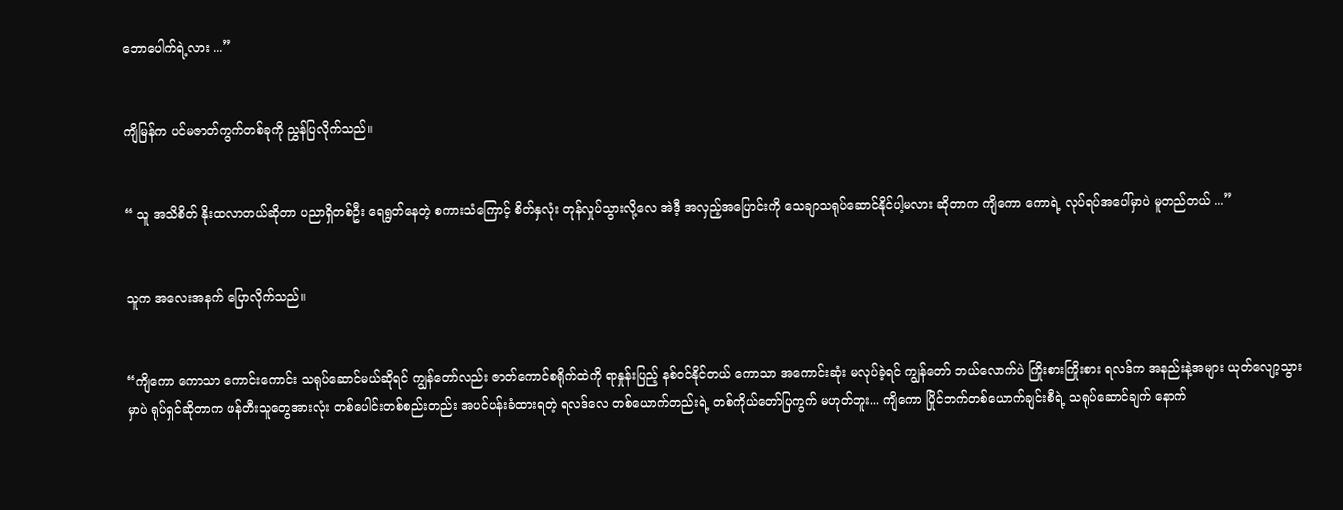ဘောပေါက်ရဲ့လား ...”


ကျိမြန်က ပင်မဇာတ်ကွက်တစ်ခုကို ညွှန်ပြလိုက်သည်။


“ သူ အသိစိတ် နိုးထလာတယ်ဆိုတာ ပညာရှိတစ်ဦး ရေရွတ်နေတဲ့ စကားသံကြောင့် စိတ်နှလုံး တုန်လှုပ်သွားလို့လေ အဲဒီ့ အလှည့်အပြောင်းကို သေချာသရုပ်ဆောင်နိုင်ပါ့မလား ဆိုတာက ကျိကော ကောရဲ့ လုပ်ရပ်အပေါ်မှာပဲ မူတည်တယ် ...”


သူက အလေးအနက် ပြောလိုက်သည်။


“ကျိကော ကောသာ ကောင်းကောင်း သရုပ်ဆောင်မယ်ဆိုရင် ကျွန်တော်လည်း ဇာတ်ကောင်စရိုက်ထဲကို ရာနှုန်းပြည့် နစ်ဝင်နိုင်တယ် ကောသာ အကောင်းဆုံး မလုပ်ခဲ့ရင် ကျွန်တော် ဘယ်လောက်ပဲ ကြိုးစားကြိုးစား ရလဒ်က အနည်းနဲ့အများ ယုတ်လျော့သွားမှာပဲ ရုပ်ရှင်ဆိုတာက ဖန်တီးသူတွေအားလုံး တစ်ပေါင်းတစ်စည်းတည်း အပင်ပန်းခံထားရတဲ့ ရလဒ်လေ တစ်ယောက်တည်းရဲ့ တစ်ကိုယ်တော်ပြကွက် မဟုတ်ဘူး... ကျိကော ပြိုင်ဘက်တစ်ယောက်ချင်းစီရဲ့ သရုပ်ဆောင်ချက် နောက်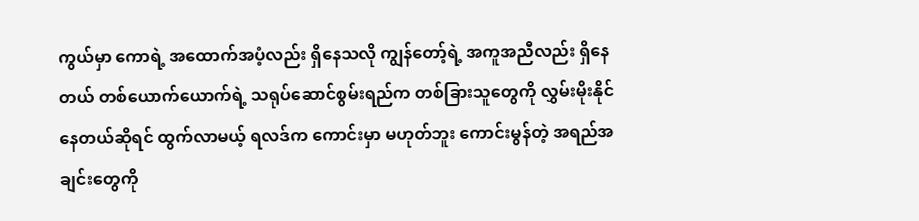ကွယ်မှာ ကောရဲ့ အထောက်အပံ့လည်း ရှိနေသလို ကျွန်တော့်ရဲ့ အကူအညီလည်း ရှိနေတယ် တစ်ယောက်ယောက်ရဲ့ သရုပ်ဆောင်စွမ်းရည်က တစ်ခြားသူတွေကို လွှမ်းမိုးနိုင်နေတယ်ဆိုရင် ထွက်လာမယ့် ရလဒ်က ကောင်းမှာ မဟုတ်ဘူး ကောင်းမွန်တဲ့ အရည်အချင်းတွေကို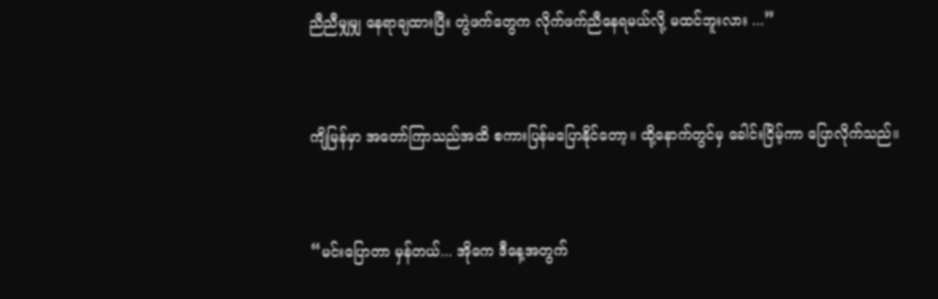ညီညီမျှမျှ နေရာချထားပြီး တွဲဖက်တွေက လိုက်ဖက်ညီနေရမယ်လို့ မထင်ဘူးလား ...”


ကျိမြန်မှာ အတော်ကြာသည်အထိ စကားပြန်မပြောနိုင်တော့။ ထို့နောက်တွင်မှ ခေါင်းငြိမ့်ကာ ပြောလိုက်သည်။


“မင်းပြောတာ မှန်တယ်... အိုကေ ဒီနေ့အတွက်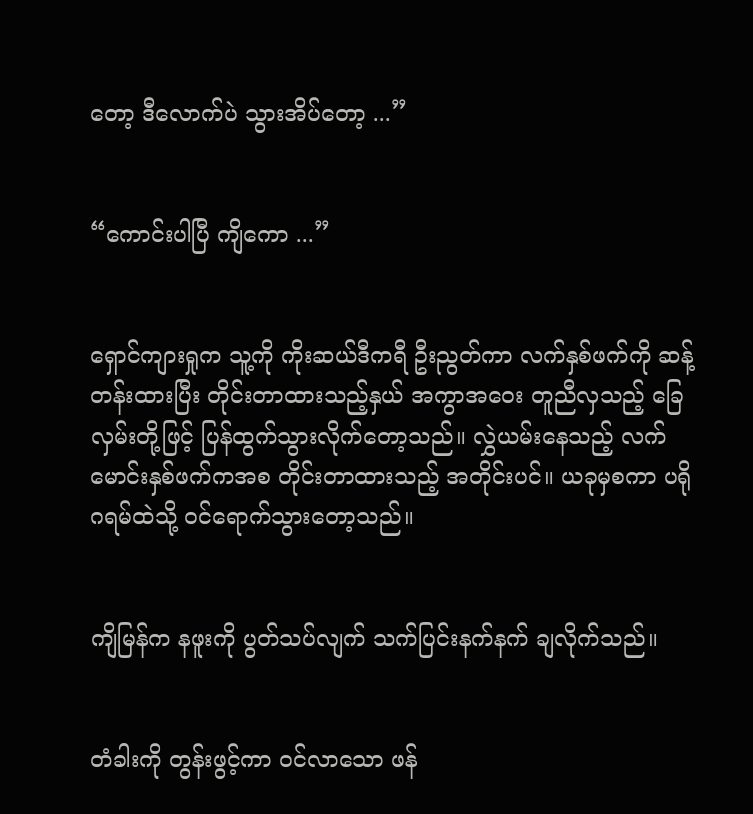တော့ ဒီလောက်ပဲ သွားအိပ်တော့ ...”


“ကောင်းပါပြီ ကျိကော ...”


ရှောင်ကျားရှုက သူ့ကို ကိုးဆယ်ဒီကရီ ဦးညွတ်ကာ လက်နှစ်ဖက်ကို ဆန့်တန်းထားပြီး တိုင်းတာထားသည့်နှယ် အကွာအဝေး တူညီလှသည့် ခြေလှမ်းတို့ဖြင့် ပြန်ထွက်သွားလိုက်တော့သည်။ လွှဲယမ်းနေသည့် လက်မောင်းနှစ်ဖက်ကအစ တိုင်းတာထားသည့် အတိုင်းပင်။ ယခုမှစကာ ပရိုဂရမ်ထဲသို့ ‌ဝင်ရောက်သွား‌‌တော့သည်။


ကျိမြန်က နဖူးကို ပွတ်သပ်လျက် သက်ပြင်းနက်နက် ချလိုက်သည်။


တံခါးကို တွန်းဖွင့်ကာ ဝင်လာသော ဖန်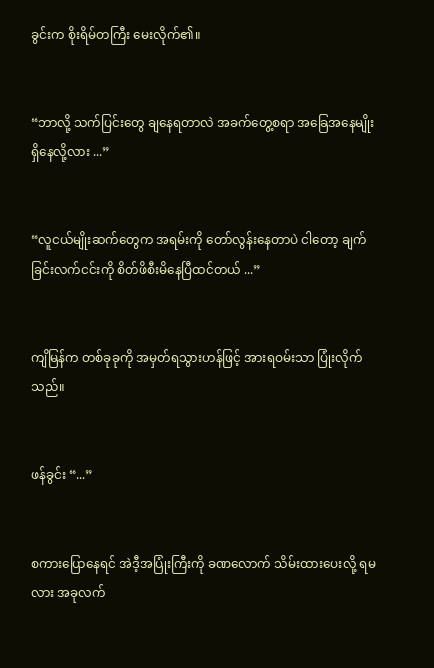ခွင်းက စိုးရိမ်တကြီး မေးလိုက်၏။


“ဘာလို့ သက်ပြင်းတွေ ချနေရတာလဲ အခက်တွေ့စရာ အခြေအနေမျိုး ရှိနေလို့လား ...”


“လူငယ်မျိုးဆက်တွေက အရမ်းကို တော်လွန်းနေတာပဲ ငါတော့ ချက်ခြင်းလက်ငင်းကို စိတ်ဖိစီးမိနေပြီထင်တယ် ...”


ကျိမြန်က တစ်ခုခုကို အမှတ်ရသွားဟန်ဖြင့် အားရဝမ်းသာ ပြုံးလိုက်သည်။


ဖန်ခွင်း “...”


စကားပြောနေရင် အဲဒီ့အပြုံးကြီးကို ခဏလောက် သိမ်းထားပေးလို့ ရမလား အခုလက်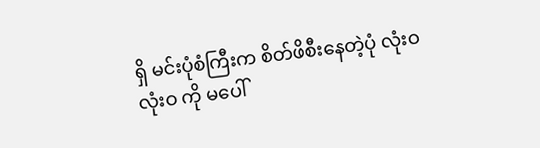ရှိ မင်းပုံစံကြီးက စိတ်ဖိစီးနေတဲ့ပုံ လုံးဝ လုံးဝ ကို မပေါ်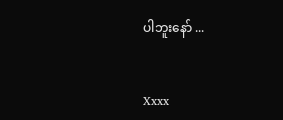ပါဘူးနော် ...


Xxxx